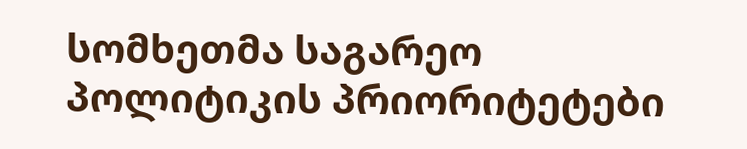სომხეთმა საგარეო პოლიტიკის პრიორიტეტები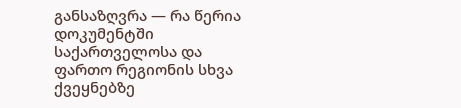განსაზღვრა — რა წერია დოკუმენტში საქართველოსა და ფართო რეგიონის სხვა ქვეყნებზე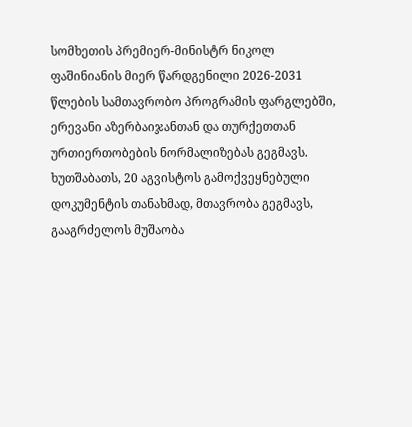სომხეთის პრემიერ-მინისტრ ნიკოლ ფაშინიანის მიერ წარდგენილი 2026-2031 წლების სამთავრობო პროგრამის ფარგლებში, ერევანი აზერბაიჯანთან და თურქეთთან ურთიერთობების ნორმალიზებას გეგმავს. ხუთშაბათს, 20 აგვისტოს გამოქვეყნებული დოკუმენტის თანახმად, მთავრობა გეგმავს, გააგრძელოს მუშაობა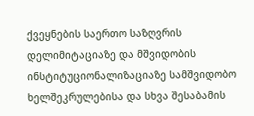ქვეყნების საერთო საზღვრის დელიმიტაციაზე და მშვიდობის ინსტიტუციონალიზაციაზე სამშვიდობო ხელშეკრულებისა და სხვა შესაბამის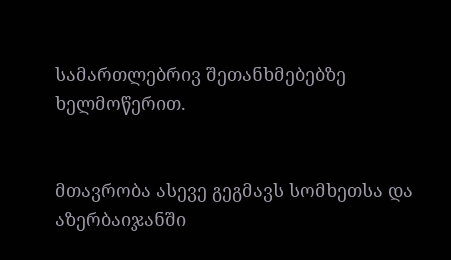სამართლებრივ შეთანხმებებზე ხელმოწერით.


მთავრობა ასევე გეგმავს სომხეთსა და აზერბაიჯანში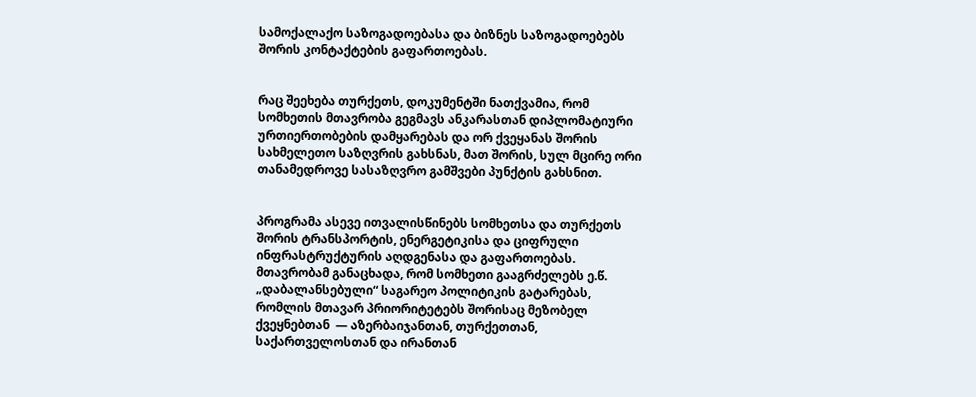სამოქალაქო საზოგადოებასა და ბიზნეს საზოგადოებებს შორის კონტაქტების გაფართოებას.


რაც შეეხება თურქეთს, დოკუმენტში ნათქვამია, რომ სომხეთის მთავრობა გეგმავს ანკარასთან დიპლომატიური ურთიერთობების დამყარებას და ორ ქვეყანას შორის სახმელეთო საზღვრის გახსნას, მათ შორის, სულ მცირე ორი თანამედროვე სასაზღვრო გამშვები პუნქტის გახსნით.


პროგრამა ასევე ითვალისწინებს სომხეთსა და თურქეთს შორის ტრანსპორტის, ენერგეტიკისა და ციფრული ინფრასტრუქტურის აღდგენასა და გაფართოებას. მთავრობამ განაცხადა, რომ სომხეთი გააგრძელებს ე.წ. „დაბალანსებული“ საგარეო პოლიტიკის გატარებას, რომლის მთავარ პრიორიტეტებს შორისაც მეზობელ ქვეყნებთან  — აზერბაიჯანთან, თურქეთთან, საქართველოსთან და ირანთან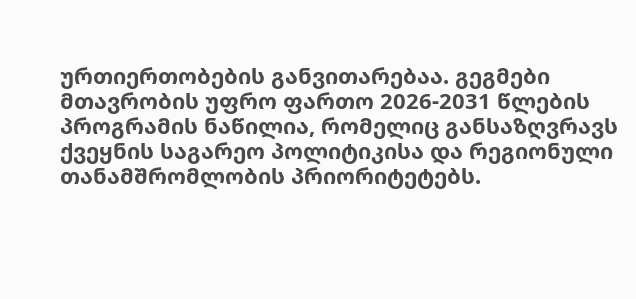ურთიერთობების განვითარებაა. გეგმები მთავრობის უფრო ფართო 2026-2031 წლების პროგრამის ნაწილია, რომელიც განსაზღვრავს ქვეყნის საგარეო პოლიტიკისა და რეგიონული თანამშრომლობის პრიორიტეტებს.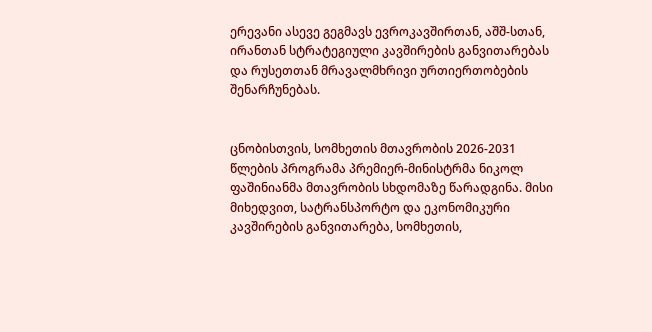ერევანი ასევე გეგმავს ევროკავშირთან, აშშ-სთან, ირანთან სტრატეგიული კავშირების განვითარებას და რუსეთთან მრავალმხრივი ურთიერთობების შენარჩუნებას.


ცნობისთვის, სომხეთის მთავრობის 2026-2031 წლების პროგრამა პრემიერ-მინისტრმა ნიკოლ ფაშინიანმა მთავრობის სხდომაზე წარადგინა. მისი მიხედვით, სატრანსპორტო და ეკონომიკური კავშირების განვითარება, სომხეთის,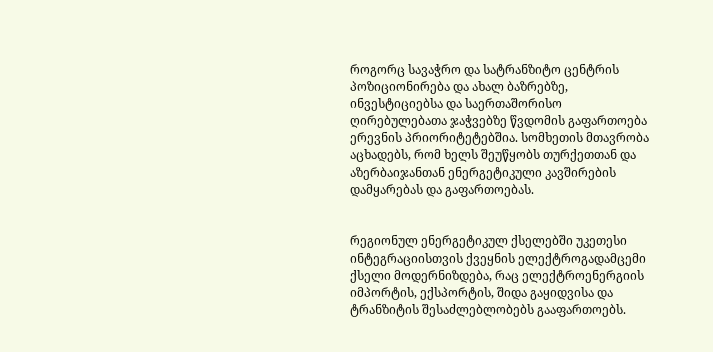როგორც სავაჭრო და სატრანზიტო ცენტრის პოზიციონირება და ახალ ბაზრებზე, ინვესტიციებსა და საერთაშორისო ღირებულებათა ჯაჭვებზე წვდომის გაფართოება ერევნის პრიორიტეტებშია. სომხეთის მთავრობა აცხადებს, რომ ხელს შეუწყობს თურქეთთან და აზერბაიჯანთან ენერგეტიკული კავშირების დამყარებას და გაფართოებას.


რეგიონულ ენერგეტიკულ ქსელებში უკეთესი ინტეგრაციისთვის ქვეყნის ელექტროგადამცემი ქსელი მოდერნიზდება, რაც ელექტროენერგიის იმპორტის, ექსპორტის, შიდა გაყიდვისა და ტრანზიტის შესაძლებლობებს გააფართოებს.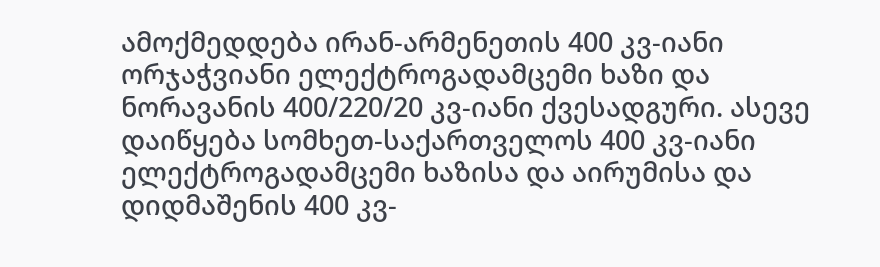ამოქმედდება ირან-არმენეთის 400 კვ-იანი ორჯაჭვიანი ელექტროგადამცემი ხაზი და ნორავანის 400/220/20 კვ-იანი ქვესადგური. ასევე დაიწყება სომხეთ-საქართველოს 400 კვ-იანი ელექტროგადამცემი ხაზისა და აირუმისა და დიდმაშენის 400 კვ-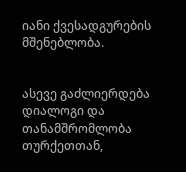იანი ქვესადგურების მშენებლობა.


ასევე გაძლიერდება დიალოგი და თანამშრომლობა თურქეთთან,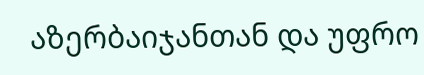აზერბაიჯანთან და უფრო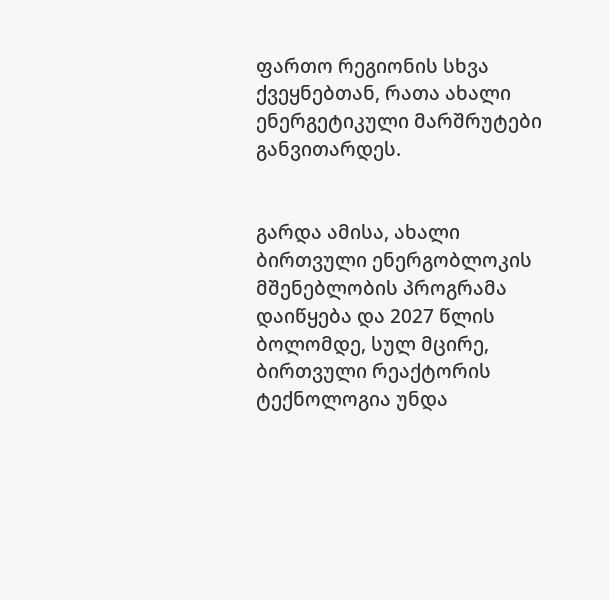ფართო რეგიონის სხვა ქვეყნებთან, რათა ახალი ენერგეტიკული მარშრუტები განვითარდეს.


გარდა ამისა, ახალი ბირთვული ენერგობლოკის მშენებლობის პროგრამა დაიწყება და 2027 წლის ბოლომდე, სულ მცირე, ბირთვული რეაქტორის ტექნოლოგია უნდა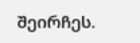შეირჩეს.